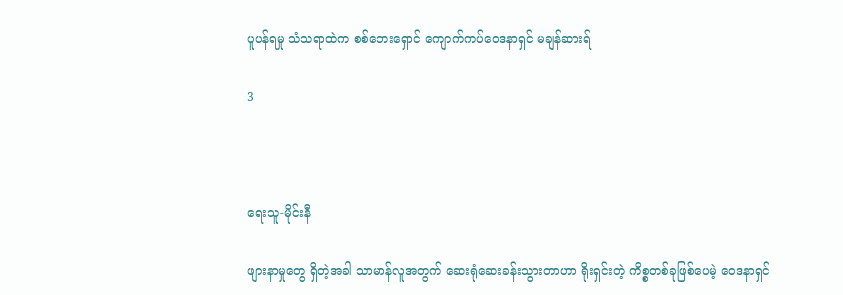ပူပန်ရမှု သံသရာထဲက စစ်ဘေးရှောင် ကျောက်ကပ်ဝေဒနာရှင် မချန်ဆားရ်

3



ရေးသူ-မိုင်းနီ

ဖျားနာမှုတွေ ရှိတဲ့အခါ သာမာန်လူအတွက် ဆေးရုံဆေးခန်းသွားတာဟာ ရိုးရှင်းတဲ့ ကိစ္စတစ်ခုဖြစ်ပေမဲ့ ဝေဒနာရှင်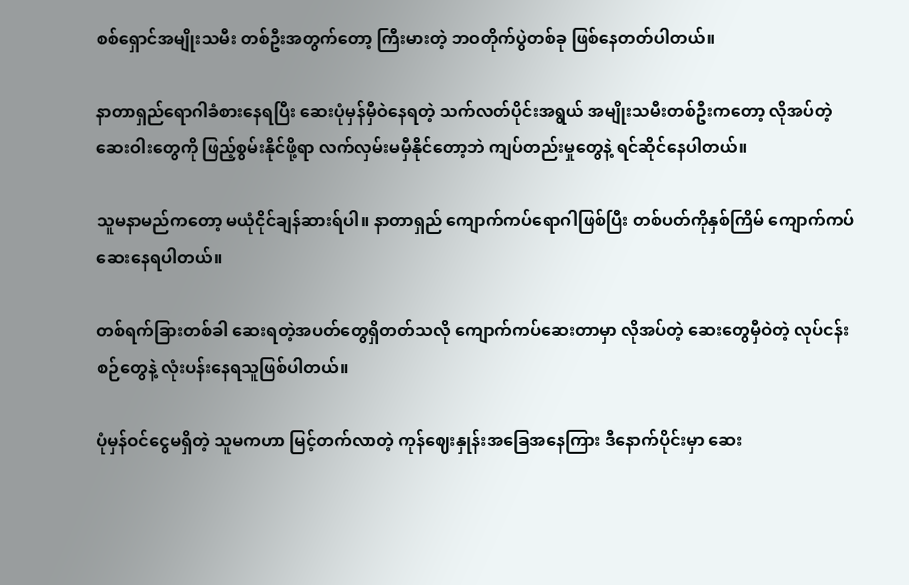စစ်ရှောင်အမျိုးသမီး တစ်ဦးအတွက်တော့ ကြီးမားတဲ့ ဘဝတိုက်ပွဲတစ်ခု ဖြစ်နေတတ်ပါတယ်။

နာတာရှည်ရောဂါခံစားနေရပြီး ဆေးပုံမှန်မှီဝဲနေရတဲ့ သက်လတ်ပိုင်းအရွယ် အမျိုးသမီးတစ်ဦးကတော့ လိုအပ်တဲ့ ဆေးဝါးတွေကို ဖြည့်စွမ်းနိုင်ဖို့ရာ လက်လှမ်းမမှီနိုင်တော့ဘဲ ကျပ်တည်းမှုတွေနဲ့ ရင်ဆိုင်နေပါတယ်။

သူမနာမည်ကတော့ မယုံငိုင်ချန်ဆားရ်ပါ။ နာတာရှည် ကျောက်ကပ်ရောဂါဖြစ်ပြီး တစ်ပတ်ကိုနှစ်ကြိမ် ကျောက်ကပ် ဆေးနေရပါတယ်။

တစ်ရက်ခြားတစ်ခါ ဆေးရတဲ့အပတ်တွေရှိတတ်သလို ကျောက်ကပ်ဆေးတာမှာ လိုအပ်တဲ့ ဆေးတွေမှီဝဲတဲ့ လုပ်ငန်းစဉ်တွေနဲ့ လုံးပန်းနေရသူဖြစ်ပါတယ်။

ပုံမှန်ဝင်ငွေမရှိတဲ့ သူမကဟာ မြင့်တက်လာတဲ့ ကုန်ဈေးနှုန်းအခြေအနေကြား ဒီနောက်ပိုင်းမှာ ဆေး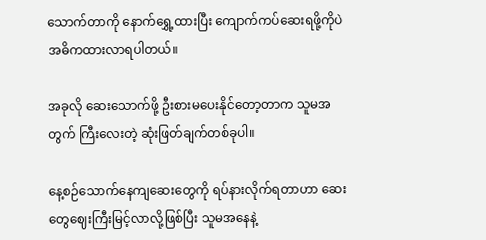သောက်တာကို နောက်ရွှေ့ထားပြီး ကျောက်ကပ်ဆေးရဖို့ကိုပဲ အဓိကထားလာရပါတယ်။

အခုလို ဆေးသောက်ဖို့ ဦးစားမပေးနိုင်တော့တာက သူမအတွက် ကြီးလေးတဲ့ ဆုံးဖြတ်ချက်တစ်ခုပါ။

နေ့စဉ်သောက်နေကျဆေးတွေကို ရပ်နားလိုက်ရတာဟာ ဆေးတွေဈေးကြီးမြင့်လာလို့ဖြစ်ပြီး သူမအနေနဲ့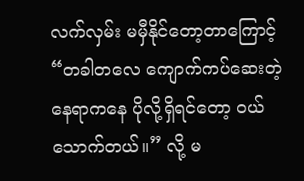လက်လှမ်း မမှီနိုင်တော့တာကြောင့် “တခါတလေ ကျောက်ကပ်ဆေးတဲ့နေရာကနေ ပိုလို့ရှိရင်တော့ ဝယ်သောက်တယ်။” လို့ မ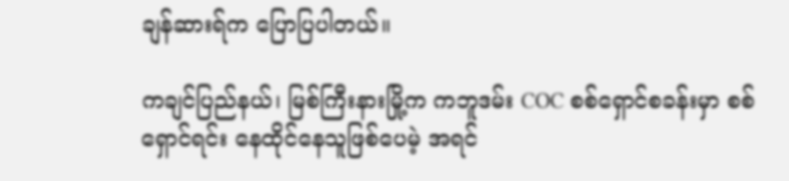ချန်ဆားရ်က ပြောပြပါတယ်။

ကချင်ပြည်နယ်၊ မြစ်ကြီးနားမြို့က ကဘူဒမ်း COC စစ်ရှောင်စခန်းမှာ စစ်ရှောင်ရင်း နေထိုင်နေသူဖြစ်ပေမဲ့ အရင်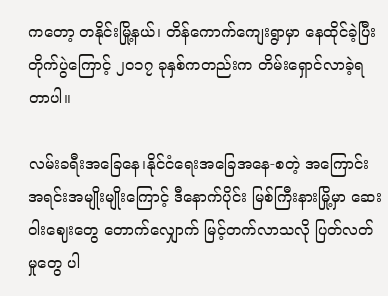ကတော့ တနိုင်းမြို့နယ်၊ တိန်ကောက်ကျေးရွာမှာ နေထိုင်ခဲ့ပြီး တိုက်ပွဲကြောင့် ၂၀၁၇ ခုနှစ်ကတည်းက တိမ်းရှောင်လာခဲ့ရတာပါ။

လမ်းခရီးအခြေနေ၊နိုင်ငံရေးအခြေအနေ-စတဲ့ အကြောင်းအရင်းအမျိုးမျိုးကြောင့် ဒီနောက်ပိုင်း မြစ်ကြီးနားမြို့မှာ ဆေးဝါးဈေးတွေ တောက်လျှောက် မြင့်တက်လာသလို ပြတ်လတ်မှုတွေ ပါ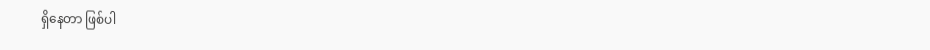ရှိနေတာ ဖြစ်ပါ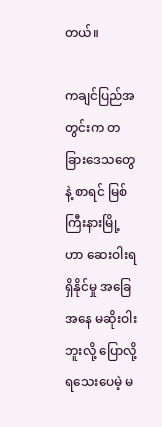တယ်။

ကချင်ပြည်အတွင်းက တခြားဒေသတွေနဲ့ စာရင် မြစ်ကြီးနားမြို့ဟာ ဆေးဝါးရရှိနိုင်မှု အခြေအနေ မဆိုးဝါးဘူးလို့ ပြောလို့ရသေးပေမဲ့ မ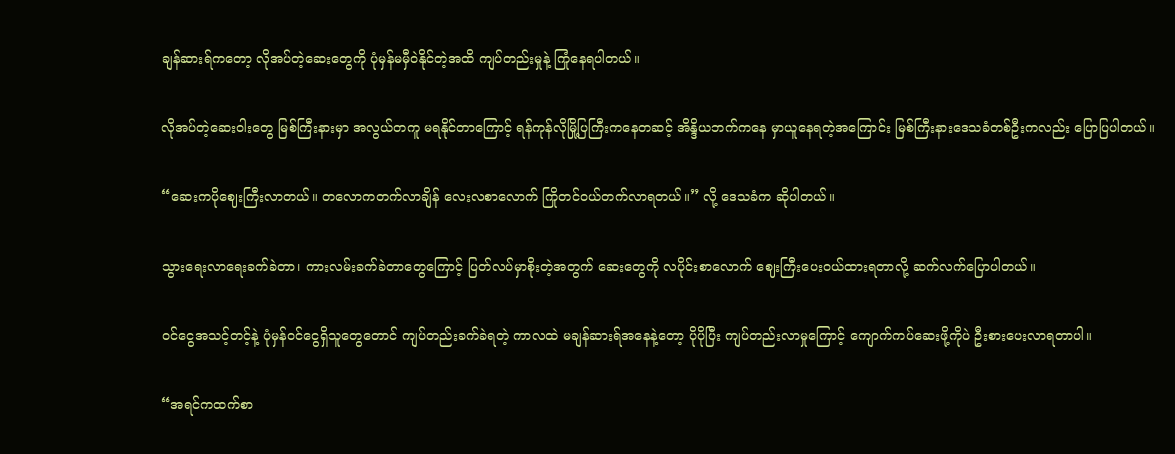ချန်ဆားရ်ကတော့ လိုအပ်တဲ့ဆေးတွေကို ပုံမှန်မမှီဝဲနိုင်တဲ့အထိ ကျပ်တည်းမှုနဲ့ ကြုံနေရပါတယ်။

လိုအပ်တဲ့ဆေးဝါးတွေ မြစ်ကြီးနားမှာ အလွယ်တကူ မရနိုင်တာကြောင့် ရန်ကုန်လိုမြို့ပြကြီးကနေတဆင့် အိန္ဒိယဘက်ကနေ မှာယူနေရတဲ့အကြောင်း မြစ်ကြီးနားဒေသခံတစ်ဦးကလည်း ပြောပြပါတယ်။

“ဆေးကပိုဈေးကြီးလာတယ်။ တလောကတက်လာချိန် လေးလစာလောက် ကြိုတင်ဝယ်တက်လာရတယ်။” လို့ ဒေသခံက ဆိုပါတယ်။

သွားရေးလာရေးခက်ခဲတာ၊ ကားလမ်းခက်ခဲတာတွေကြောင့် ပြတ်လပ်မှာစိုးတဲ့အတွက် ဆေးတွေကို လပိုင်းစာလောက် ဈေးကြီးပေးဝယ်ထားရတာလို့ ဆက်လက်ပြောပါတယ်။

ဝင်ငွေအသင့်တင့်နဲ့ ပုံမှန်ဝင်ငွေရှိသူတွေတောင် ကျပ်တည်းခက်ခဲရတဲ့ ကာလထဲ မချန်ဆားရ်အနေနဲ့တော့ ပိုပိုပြီး ကျပ်တည်းလာမှုကြောင့် ကျောက်ကပ်ဆေးဖို့ကိုပဲ ဦးစားပေးလာရတာပါ။

“အရင်ကထက်စာ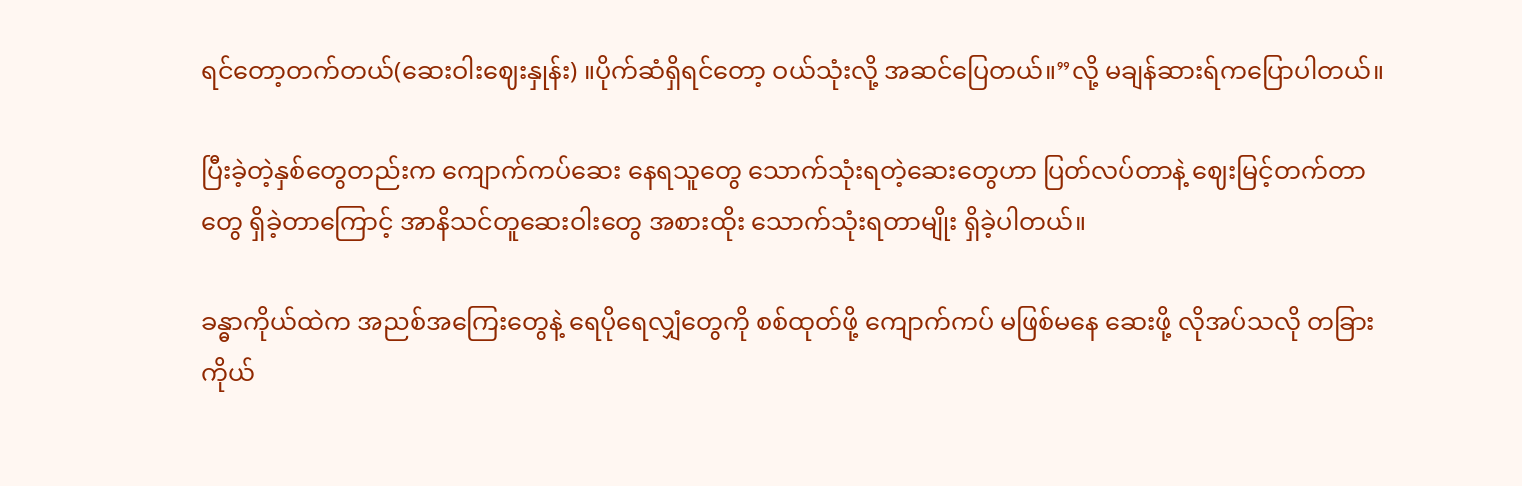ရင်တော့တက်တယ်(ဆေးဝါးဈေးနှုန်း) ။ပိုက်ဆံရှိရင်တော့ ဝယ်သုံးလို့ အဆင်ပြေတယ်။”လို့ မချန်ဆားရ်ကပြောပါတယ်။

ပြီးခဲ့တဲ့နှစ်တွေတည်းက ကျောက်ကပ်ဆေး နေရသူတွေ သောက်သုံးရတဲ့ဆေးတွေဟာ ပြတ်လပ်တာနဲ့ ဈေးမြင့်တက်တာတွေ ရှိခဲ့တာကြောင့် အာနိသင်တူဆေးဝါးတွေ အစားထိုး သောက်သုံးရတာမျိုး ရှိခဲ့ပါတယ်။

ခန္ဓာကိုယ်ထဲက အညစ်အကြေးတွေနဲ့ ရေပိုရေလျှံတွေကို စစ်ထုတ်ဖို့ ကျောက်ကပ် မဖြစ်မနေ ဆေးဖို့ လိုအပ်သလို တခြားကိုယ်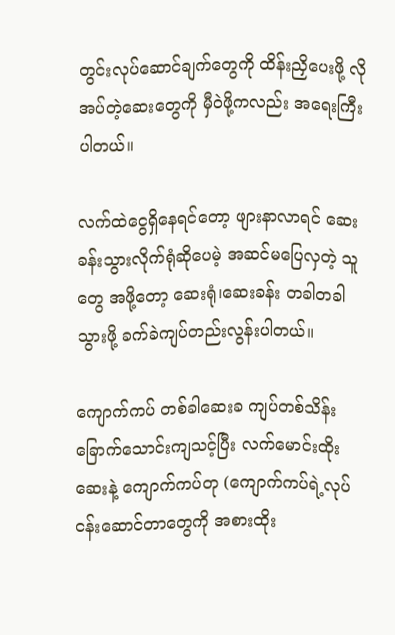တွင်းလုပ်ဆောင်ချက်တွေကို ထိန်းညှိပေးဖို့ လိုအပ်တဲ့ဆေးတွေကို မှီဝဲဖို့ကလည်း အရေးကြီးပါတယ်။

လက်ထဲငွေရှိနေရင်တော့ ဖျားနာလာရင် ဆေးခန်းသွားလိုက်ရုံဆိုပေမဲ့ အဆင်မပြေလှတဲ့ သူတွေ အဖို့တော့ ဆေးရုံ၊ဆေးခန်း တခါတခါ သွားဖို့ ခက်ခဲကျပ်တည်းလွန်းပါတယ်။

ကျောက်ကပ် တစ်ခါဆေးခ ကျပ်တစ်သိန်းခြောက်သောင်းကျသင့်ပြီး လက်မောင်းထိုးဆေးနဲ့ ကျောက်ကပ်တု (ကျောက်ကပ်ရဲ့လုပ်ငန်းဆောင်တာတွေကို အစားထိုး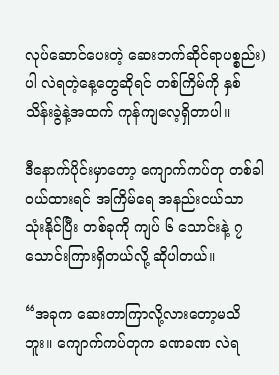လုပ်ဆောင်ပေးတဲ့ ဆေးဘက်ဆိုင်ရာပစ္စည်း) ပါ လဲရတဲ့နေ့တွေဆိုရင် တစ်ကြိမ်ကို နှစ်သိန်းခွဲနဲ့အထက် ကုန်ကျလေ့ရှိတာပါ။

ဒီနောက်ပိုင်းမှာတော့ ကျောက်ကပ်တု တစ်ခါဝယ်ထားရင် အကြိမ်ရေ အနည်းငယ်သာ သုံးနိုင်ပြီး တစ်ခုကို ကျပ် ၆ သောင်းနဲ့ ၇ သောင်းကြားရှိတယ်လို့ ဆိုပါတယ်။

“အခုက ဆေးတာကြာလို့လားတော့မသိဘူး။ ကျောက်ကပ်တုက ခဏခဏ လဲရ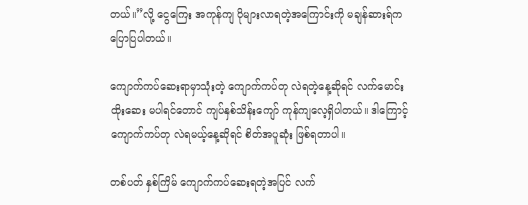တယ်။”လို့ ငွေကြေး အကုန်ကျ ပိုများလာရတဲ့အကြောင်းကို မချန်ဆားရ်က ပြောပြပါတယ်။

ကျောက်ကပ်ဆေးရာမှာသုံးတဲ့ ကျောက်ကပ်တု လဲရတဲ့နေ့ဆိုရင် လက်မောင်းထိုးဆေး မပါရင်တောင် ကျပ်နှစ်သိန်းကျော် ကုန်ကျလေ့ရှိပါတယ်။ ဒါကြောင့် ကျောက်ကပ်တု လဲရမယ့်နေ့ဆိုရင် စိတ်အပူဆုံး ဖြစ်ရတာပါ။

တစ်ပတ် နှစ်ကြိမ် ကျောက်ကပ်ဆေးရတဲ့အပြင် လက်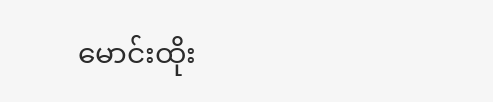မောင်းထိုး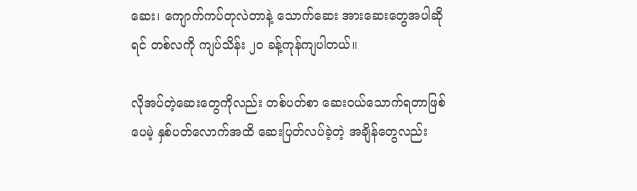ဆေး၊ ကျောက်ကပ်တုလဲတာနဲ့ သောက်ဆေး အားဆေးတွေအပါဆိုရင် တစ်လကို ကျပ်သိန်း ၂၀ ခန့်ကုန်ကျပါတယ်။

လိုအပ်တဲ့ဆေးတွေကိုလည်း တစ်ပတ်စာ ဆေးဝယ်သောက်ရတာဖြစ်ပေမဲ့ နှစ်ပတ်လောက်အထိ ဆေးပြတ်လပ်ခဲ့တဲ့ အချိန်တွေလည်း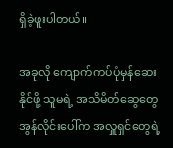ရှိခဲ့ဖူးပါတယ်။

အခုလို ကျောက်ကပ်ပုံမှန်ဆေးနိုင်ဖို့ သူမရဲ့ အသိမိတ်ဆွေတွေ အွန်လိုင်းပေါ်က အလှူရှင်တွေရဲ့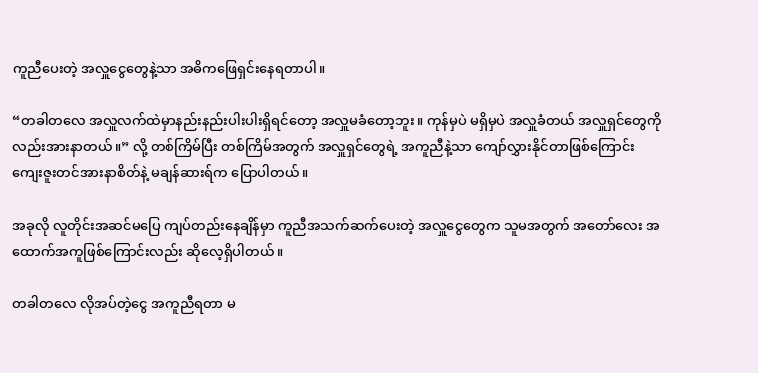ကူညီပေးတဲ့ အလှူငွေတွေနဲ့သာ အဓိကဖြေရှင်းနေရတာပါ။

“တခါတလေ အလှူလက်ထဲမှာနည်းနည်းပါးပါးရှိရင်တော့ အလှူမခံတော့ဘူး။ ကုန်မှပဲ မရှိမှပဲ အလှူခံတယ် အလှူရှင်တွေကိုလည်းအားနာတယ်။” လို့ တစ်ကြိမ်ပြီး တစ်ကြိမ်အတွက် အလှူရှင်တွေရဲ့ အကူညီနဲ့သာ ကျော်လွှားနိုင်တာဖြစ်ကြောင်း ကျေးဇူးတင်အားနာစိတ်နဲ့ မချန်ဆားရ်က ပြောပါတယ်။

အခုလို လူတိုင်းအဆင်မပြေ ကျပ်တည်းနေချိန်မှာ ကူညီအသက်ဆက်ပေးတဲ့ အလှူငွေတွေက သူမအတွက် အတော်လေး အထောက်အကူဖြစ်ကြောင်းလည်း ဆိုလေ့ရှိပါတယ်။

တခါတလေ လိုအပ်တဲ့ငွေ အကူညီရတာ မ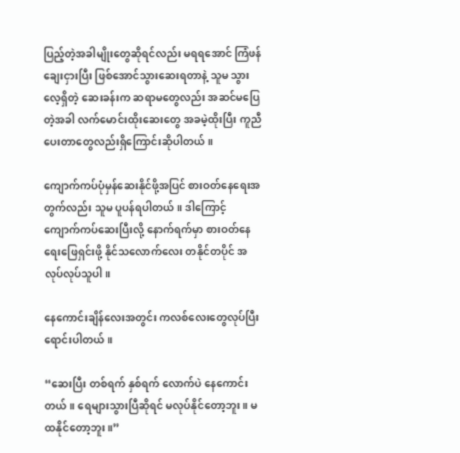ပြည့်တဲ့အခါမျိုးတွေဆိုရင်လည်း မရရအောင် ကြံဖန်ချေးငှားပြီး ဖြစ်အောင်သွားဆေးရတာနဲ့ သူမ သွားလေ့ရှိတဲ့ ဆေးခန်းက ဆရာမတွေလည်း အဆင်မပြေတဲ့အခါ လက်မောင်းထိုးဆေးတွေ အခမဲ့ထိုးပြီး ကူညီပေးတာတွေလည်းရှိကြောင်းဆိုပါတယ်။

ကျောက်ကပ်ပုံမှန်ဆေးနိုင်ဖို့အပြင် စားဝတ်နေရေးအတွက်လည်း သူမ ပူပန်ရပါတယ်။ ဒါကြောင့် ကျောက်ကပ်ဆေးပြီးလို့ နောက်ရက်မှာ စားဝတ်နေရေးဖြေရှင်းဖို့ နိုင်သလောက်လေး တနိုင်တပိုင် အလုပ်လုပ်သူပါ။

နေကောင်းချိန်လေးအတွင်း ကလစ်လေးတွေလုပ်ပြီး ရောင်းပါတယ်။

“ဆေးပြီး တစ်ရက် နှစ်ရက် လောက်ပဲ နေကောင်းတယ်။ ရေများသွားပြီဆိုရင် မလုပ်နိုင်တော့ဘူး။ မထနိုင်တော့ဘူး။”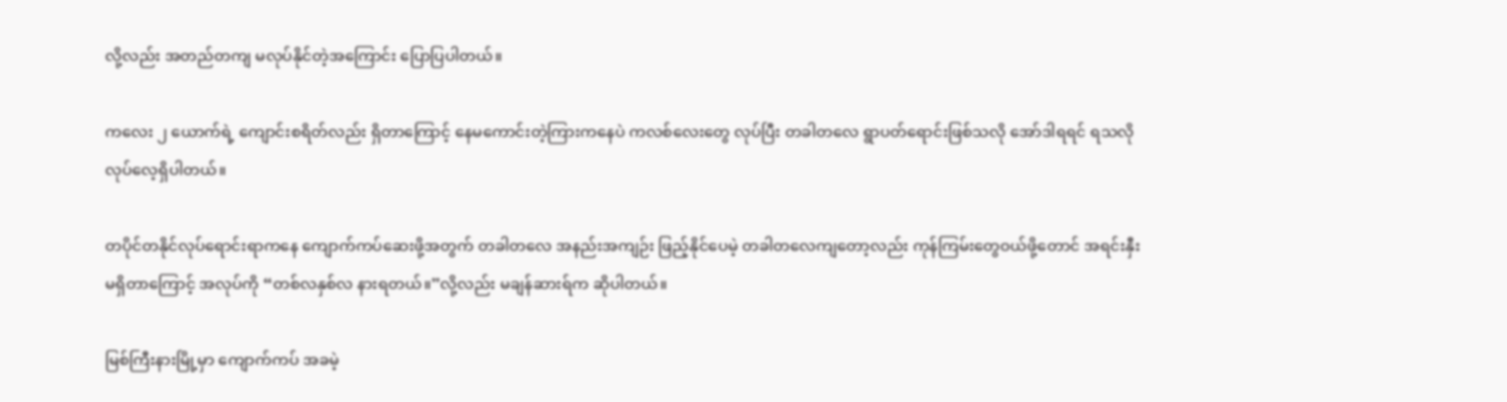လို့လည်း အတည်တကျ မလုပ်နိုင်တဲ့အကြောင်း ပြောပြပါတယ်။

ကလေး ၂ ယောက်ရဲ့ ကျောင်းစရိတ်လည်း ရှိတာကြောင့် နေမကောင်းတဲ့ကြားကနေပဲ ကလစ်လေးတွေ လုပ်ပြီး တခါတလေ ရွာပတ်ရောင်းဖြစ်သလို အော်ဒါရရင် ရသလို လုပ်လေ့ရှိပါတယ်။

တပိုင်တနိုင်လုပ်ရောင်းရာကနေ ကျောက်ကပ်ဆေးဖို့အတွက် တခါတလေ အနည်းအကျဉ်း ဖြည့်နိုင်ပေမဲ့ တခါတလေကျတော့လည်း ကုန်ကြမ်းတွေဝယ်ဖို့တောင် အရင်းနှီးမရှိတာကြောင့် အလုပ်ကို “တစ်လနှစ်လ နားရတယ်။”လို့လည်း မချန်ဆားရ်က ဆိုပါတယ်။

မြစ်ကြီးနားမြို့မှာ ကျောက်ကပ် အခမဲ့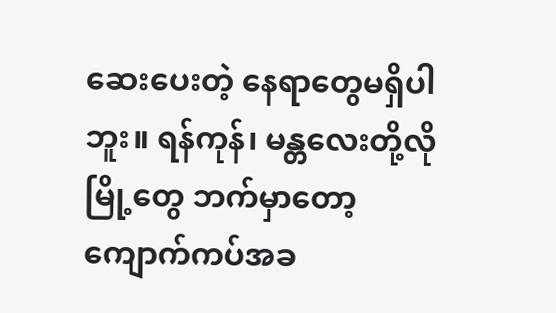ဆေးပေးတဲ့ နေရာတွေမရှိပါဘူး။ ရန်ကုန်၊ မန္တလေးတို့လို မြို့တွေ ဘက်မှာတော့ ကျောက်ကပ်အခ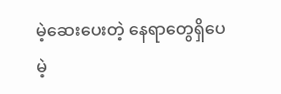မဲ့ဆေးပေးတဲ့ နေရာတွေရှိပေမဲ့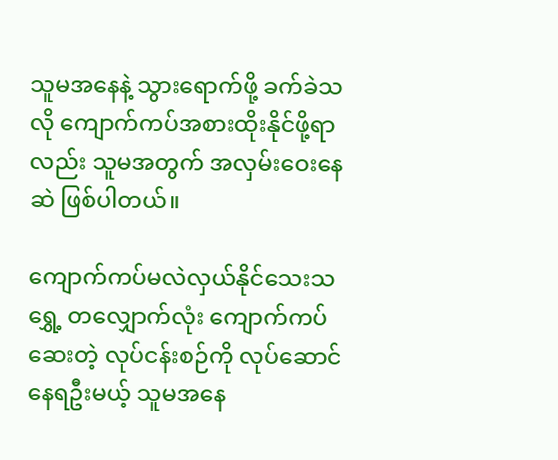သူမအနေနဲ့ သွားရောက်ဖို့ ခက်ခဲသလို ကျောက်ကပ်အစားထိုးနိုင်ဖို့ရာလည်း သူမအတွက် အလှမ်းဝေးနေဆဲ ဖြစ်ပါတယ်။

ကျောက်ကပ်မလဲလှယ်နိုင်သေးသရွှေ့ တလျှောက်လုံး ကျောက်ကပ်ဆေးတဲ့ လုပ်ငန်းစဉ်ကို လုပ်ဆောင် နေရဦးမယ့် သူမအနေ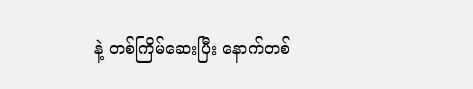နဲ့ တစ်ကြိမ်ဆေးပြီး နောက်တစ်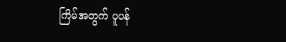ကြိမ်အတွက် ပူပန်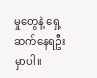မှုတွေနဲ့ ရှေ့ဆက်နေရဦးမှာပါ။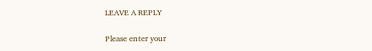LEAVE A REPLY

Please enter your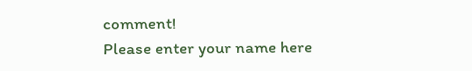comment!
Please enter your name here